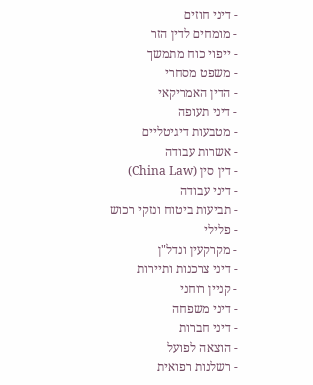- דיני חוזים
- מומחים לדין הזר
- ייפוי כוח מתמשך
- משפט מסחרי
- הדין האמריקאי
- דיני תעופה
- מטבעות דיגיטליים
- אשרות עבודה
- דין סין (China Law)
- דיני עבודה
- תביעות ביטוח ונזקי רכוש
- פלילי
- מקרקעין ונדל"ן
- דיני צרכנות ותיירות
- קניין רוחני
- דיני משפחה
- דיני חברות
- הוצאה לפועל
- רשלנות רפואית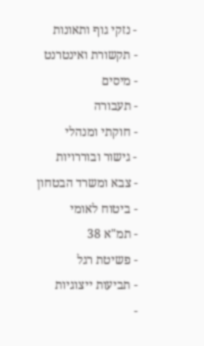- נזקי גוף ותאונות
- תקשורת ואינטרנט
- מיסים
- תעבורה
- חוקתי ומנהלי
- גישור ובוררויות
- צבא ומשרד הבטחון
- ביטוח לאומי
- תמ"א 38
- פשיטת רגל
- תביעות ייצוגיות
-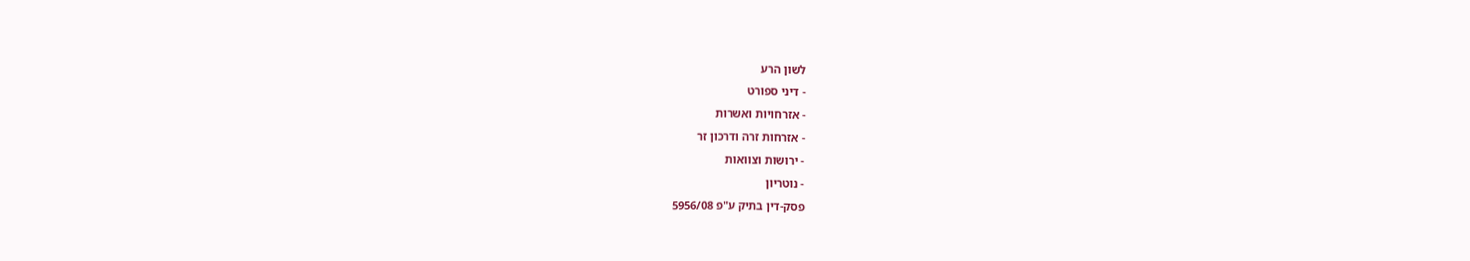לשון הרע
- דיני ספורט
- אזרחויות ואשרות
- אזרחות זרה ודרכון זר
- ירושות וצוואות
- נוטריון
פסק-דין בתיק ע"פ 5956/08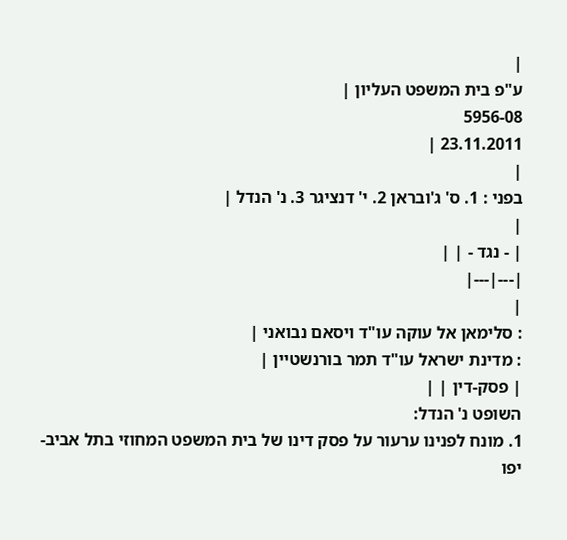|
ע"פ בית המשפט העליון |
5956-08
23.11.2011 |
|
בפני : 1. ס' ג'ובראן 2. י' דנציגר 3. נ' הנדל |
|
| - נגד - | |
|---|---|
|
: סלימאן אל עוקה עו"ד ויסאם נבואני |
: מדינת ישראל עו"ד תמר בורנשטיין |
| פסק-דין | |
השופט נ' הנדל:
1. מונח לפנינו ערעור על פסק דינו של בית המשפט המחוזי בתל אביב-יפו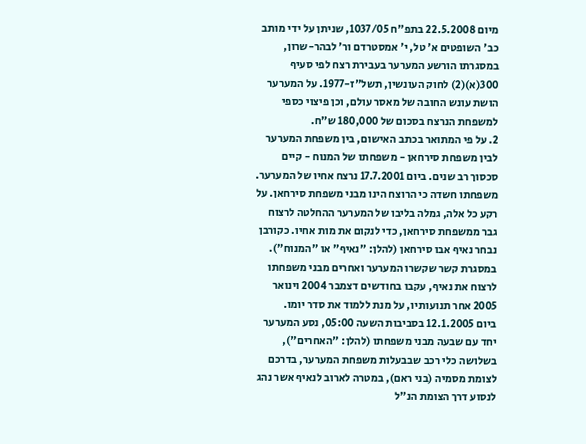מיום 22.5.2008 בתפ"ח 1037/05, שניתן על ידי מותב כב' השופטים א' טל, י' אמסטרדם ור' לבהר-שרון, במסגרתו הורשע המערער בעבירת רצח לפי סעיף 300(א)(2) לחוק העונשין, תשל"ז-1977. על המערער הושת עונש החובה של מאסר עולם, וכן פיצוי כספי למשפחת הנרצח בסכום של 180,000 ש"ח.
2. על פי המתואר בכתב האישום, בין משפחת המערער לבין משפחת סירחאן - משפחתו של המנוח - קיים סכסוך רב שנים. ביום 17.7.2001 נרצח אחיו של המערער. משפחתו חשדה כי הרוצח הינו מבני משפחת סירחאן. על רקע כל אלה, גמלה בליבו של המערער ההחלטה לרצוח גבר ממשפחת סירחאן, כדי לנקום את מות אחיו. כקורבן נבחר נאיף אבו סירחאן (להלן: "נאיף" או "המנוח"). במסגרת קשר שקשרו המערער ואחרים מבני משפחתו לרצוח את נאיף, עקבו בחודשים דצמבר 2004 וינואר 2005 אחר תנועותיו, על מנת ללמוד את סדר יומו.
ביום 12.1.2005 בסביבות השעה 05:00, נסע המערער יחד עם שבעה מבני משפחתו (להלן: "האחרים"), בשלושה כלי רכב שבבעלות משפחת המערער, בדרכם לצומת מסמיה (בני ראם), במטרה לארוב לנאיף אשר נהג לנסוע דרך הצומת הנ"ל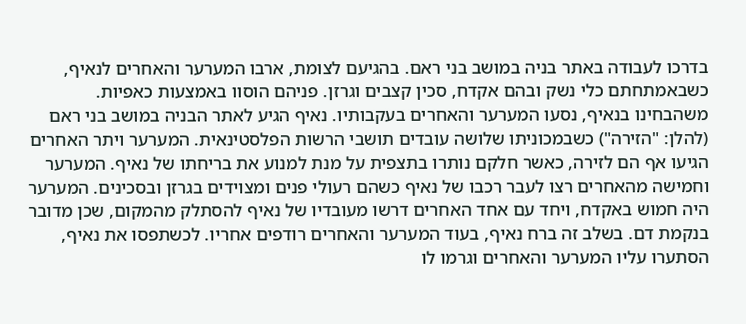בדרכו לעבודה באתר בניה במושב בני ראם. בהגיעם לצומת, ארבו המערער והאחרים לנאיף, כשבאמתחתם כלי נשק ובהם אקדח, סכין קצבים וגרזן. פניהם הוסוו באמצעות כאפיות.
משהבחינו בנאיף, נסעו המערער והאחרים בעקבותיו. נאיף הגיע לאתר הבניה במושב בני ראם (להלן: "הזירה") כשבמכוניתו שלושה עובדים תושבי הרשות הפלסטינאית. המערער ויתר האחרים הגיעו אף הם לזירה, כאשר חלקם נותרו בתצפית על מנת למנוע את בריחתו של נאיף. המערער וחמישה מהאחרים רצו לעבר רכבו של נאיף כשהם רעולי פנים ומצוידים בגרזן ובסכינים. המערער היה חמוש באקדח, ויחד עם אחד האחרים דרשו מעובדיו של נאיף להסתלק מהמקום, שכן מדובר בנקמת דם. בשלב זה ברח נאיף, בעוד המערער והאחרים רודפים אחריו. לכשתפסו את נאיף, הסתערו עליו המערער והאחרים וגרמו לו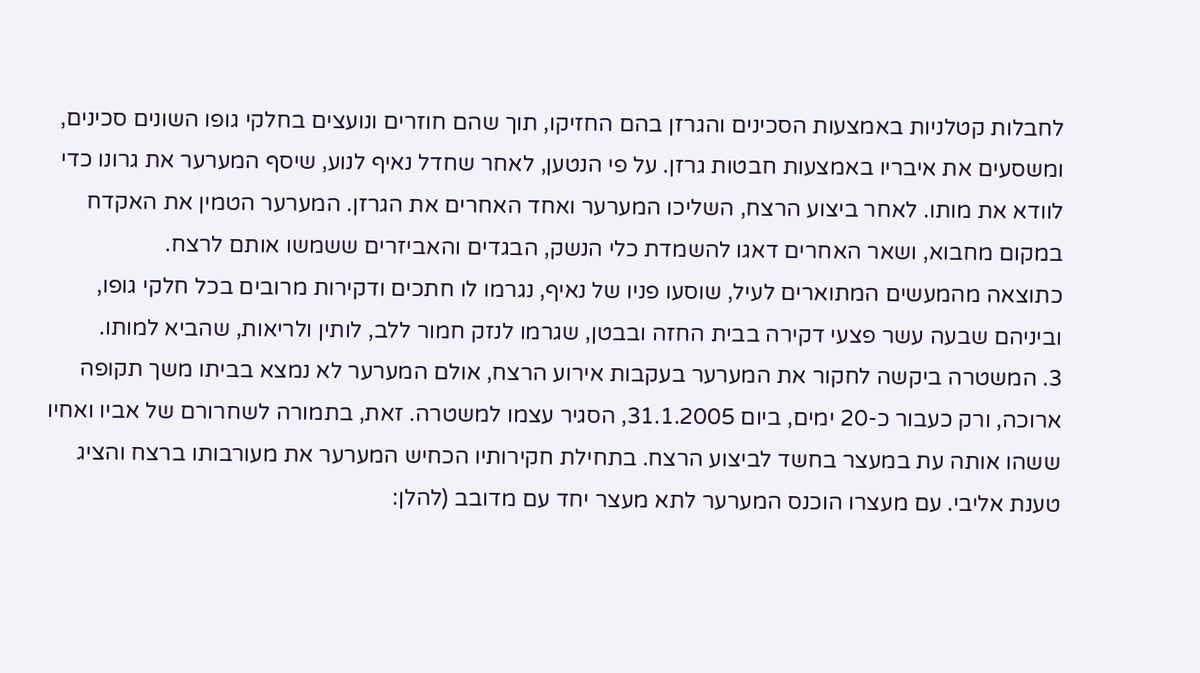לחבלות קטלניות באמצעות הסכינים והגרזן בהם החזיקו, תוך שהם חוזרים ונועצים בחלקי גופו השונים סכינים, ומשסעים את איבריו באמצעות חבטות גרזן. על פי הנטען, לאחר שחדל נאיף לנוע, שיסף המערער את גרונו כדי לוודא את מותו. לאחר ביצוע הרצח, השליכו המערער ואחד האחרים את הגרזן. המערער הטמין את האקדח במקום מחבוא, ושאר האחרים דאגו להשמדת כלי הנשק, הבגדים והאביזרים ששמשו אותם לרצח.
כתוצאה מהמעשים המתוארים לעיל, שוסעו פניו של נאיף, נגרמו לו חתכים ודקירות מרובים בכל חלקי גופו, וביניהם שבעה עשר פצעי דקירה בבית החזה ובבטן, שגרמו לנזק חמור ללב, לותין ולריאות, שהביא למותו.
3. המשטרה ביקשה לחקור את המערער בעקבות אירוע הרצח, אולם המערער לא נמצא בביתו משך תקופה ארוכה, ורק כעבור כ-20 ימים, ביום 31.1.2005, הסגיר עצמו למשטרה. זאת, בתמורה לשחרורם של אביו ואחיו ששהו אותה עת במעצר בחשד לביצוע הרצח. בתחילת חקירותיו הכחיש המערער את מעורבותו ברצח והציג טענת אליבי. עם מעצרו הוכנס המערער לתא מעצר יחד עם מדובב (להלן: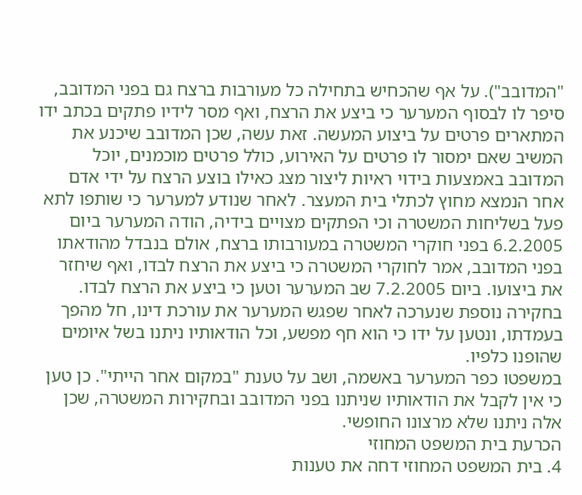"המדובב"). על אף שהכחיש בתחילה כל מעורבות ברצח גם בפני המדובב, סיפר לו לבסוף המערער כי ביצע את הרצח, ואף מסר לידיו פתקים בכתב ידו המתארים פרטים על ביצוע המעשה. זאת עשה, שכן המדובב שיכנע את המשיב שאם ימסור לו פרטים על האירוע, כולל פרטים מוכמנים, יוכל המדובב באמצעות בידוי ראיות ליצור מצג כאילו בוצע הרצח על ידי אדם אחר הנמצא מחוץ לכתלי בית המעצר. לאחר שנודע למערער כי שותפו לתא פעל בשליחות המשטרה וכי הפתקים מצויים בידיה, הודה המערער ביום 6.2.2005 בפני חוקרי המשטרה במעורבותו ברצח, אולם בנבדל מהודאתו בפני המדובב, אמר לחוקרי המשטרה כי ביצע את הרצח לבדו, ואף שיחזר את ביצועו. ביום 7.2.2005 שב המערער וטען כי ביצע את הרצח לבדו. בחקירה נוספת שנערכה לאחר שפגש המערער את עורכת דינו, חל מהפך בעמדתו, ונטען על ידו כי הוא חף מפשע, וכל הודאותיו ניתנו בשל איומים שהופנו כלפיו.
במשפטו כפר המערער באשמה, ושב על טענת "במקום אחר הייתי". כן טען כי אין לקבל את הודאותיו שניתנו בפני המדובב ובחקירות המשטרה, שכן אלה ניתנו שלא מרצונו החופשי.
הכרעת בית המשפט המחוזי
4. בית המשפט המחוזי דחה את טענות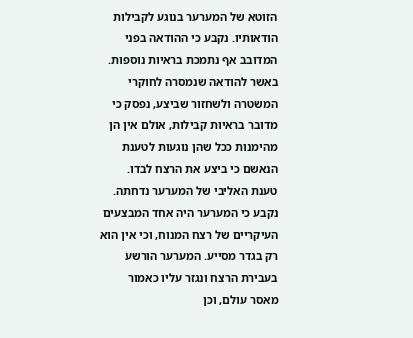הזוטא של המערער בנוגע לקבילות הודאותיו. נקבע כי ההודאה בפני המדובב אף נתמכת בראיות נוספות. באשר להודאה שנמסרה לחוקרי המשטרה ולשחזור שביצע, נפסק כי מדובר בראיות קבילות, אולם אין הן מהימנות ככל שהן נוגעות לטענת הנאשם כי ביצע את הרצח לבדו. טענת האליבי של המערער נדחתה. נקבע כי המערער היה אחד המבצעים העיקריים של רצח המנוח, וכי אין הוא רק בגדר מסייע. המערער הורשע בעבירת הרצח ונגזר עליו כאמור מאסר עולם, וכן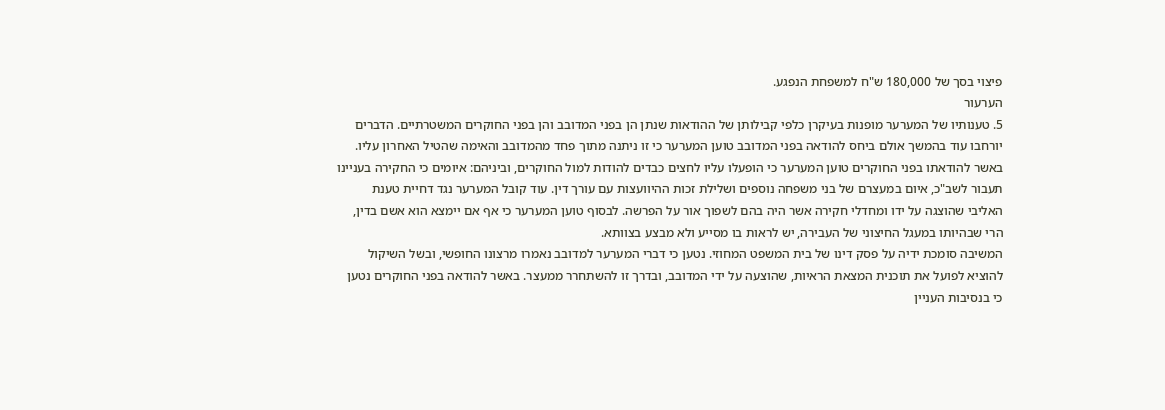פיצוי בסך של 180,000 ש"ח למשפחת הנפגע.
הערעור
5. טענותיו של המערער מופנות בעיקרן כלפי קבילותן של ההודאות שנתן הן בפני המדובב והן בפני החוקרים המשטרתיים. הדברים יורחבו עוד בהמשך אולם ביחס להודאה בפני המדובב טוען המערער כי זו ניתנה מתוך פחד מהמדובב והאימה שהטיל האחרון עליו. באשר להודאתו בפני החוקרים טוען המערער כי הופעלו עליו לחצים כבדים להודות למול החוקרים, וביניהם: איומים כי החקירה בעניינו תעבור לשב"כ, איום במעצרם של בני משפחה נוספים ושלילת זכות ההיוועצות עם עורך דין. עוד קובל המערער נגד דחיית טענת האליבי שהוצגה על ידו ומחדלי חקירה אשר היה בהם לשפוך אור על הפרשה. לבסוף טוען המערער כי אף אם יימצא הוא אשם בדין, הרי שבהיותו במעגל החיצוני של העבירה, יש לראות בו מסייע ולא מבצע בצוותא.
המשיבה סומכת ידיה על פסק דינו של בית המשפט המחוזי. נטען כי דברי המערער למדובב נאמרו מרצונו החופשי, ובשל השיקול להוציא לפועל את תוכנית המצאת הראיות, שהוצעה על ידי המדובב, ובדרך זו להשתחרר ממעצר. באשר להודאה בפני החוקרים נטען כי בנסיבות העניין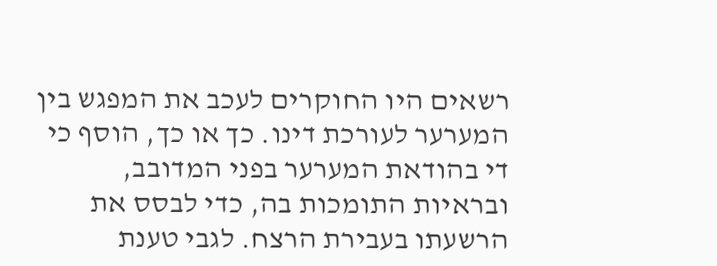רשאים היו החוקרים לעכב את המפגש בין המערער לעורכת דינו. כך או כך, הוסף כי די בהודאת המערער בפני המדובב, ובראיות התומכות בה, כדי לבסס את הרשעתו בעבירת הרצח. לגבי טענת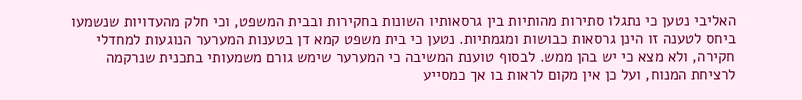האליבי נטען כי נתגלו סתירות מהותיות בין גרסאותיו השונות בחקירות ובבית המשפט, וכי חלק מהעדויות שנשמעו ביחס לטענה זו הינן גרסאות כבושות ומגמתיות. נטען כי בית משפט קמא דן בטענות המערער הנוגעות למחדלי חקירה, ולא מצא כי יש בהן ממש. לבסוף טוענת המשיבה כי המערער שימש גורם משמעותי בתכנית שנרקמה לרציחת המנוח, ועל כן אין מקום לראות בו אך כמסייע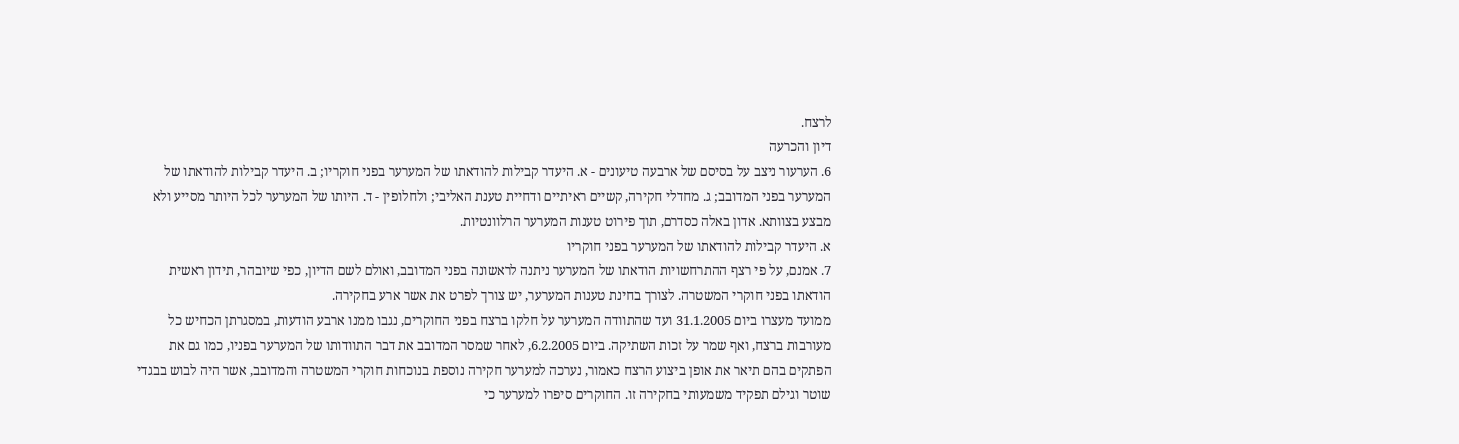לרצח.
דיון והכרעה
6. הערעור ניצב על בסיסם של ארבעה טיעונים - א. היעדר קבילות להודאתו של המערער בפני חוקריו; ב. היעדר קבילות להודאתו של המערער בפני המדובב; ג. מחדלי חקירה, קשיים ראיתיים ודחיית טענת האליבי; ולחלופין - ד. היותו של המערער לכל היותר מסייע ולא מבצע בצוותא. אדון באלה כסדרם, תוך פירוט טענות המערער הרלוונטיות.
א. היעדר קבילות להודאתו של המערער בפני חוקריו
7. אמנם, על פי רצף ההתרחשויות הודאתו של המערער ניתנה לראשונה בפני המדובב, ואולם לשם הדיון, כפי שיובהר, תידון ראשית הודאתו בפני חוקרי המשטרה. לצורך בחינת טענות המערער, יש צורך לפרט את אשר ארע בחקירה.
ממועד מעצרו ביום 31.1.2005 ועד שהתוודה המערער על חלקו ברצח בפני החוקרים, נגבו ממנו ארבע הודעות, במסגרתן הכחיש כל מעורבות ברצח, ואף שמר על זכות השתיקה. ביום 6.2.2005, לאחר שמסר המדובב את דבר התוודותו של המערער בפניו, כמו גם את הפתקים בהם תיאר את אופן ביצוע הרצח כאמור, נערכה למערער חקירה נוספת בנוכחות חוקרי המשטרה והמדובב, אשר היה לבוש בבגדי שוטר וגילם תפקיד משמעותי בחקירה זו. החוקרים סיפרו למערער כי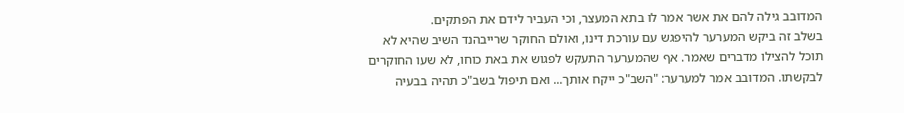המדובב גילה להם את אשר אמר לו בתא המעצר, וכי העביר לידם את הפתקים.
בשלב זה ביקש המערער להיפגש עם עורכת דינו, ואולם החוקר שרייבהנד השיב שהיא לא תוכל להצילו מדברים שאמר. אף שהמערער התעקש לפגוש את באת כוחו, לא שעו החוקרים לבקשתו. המדובב אמר למערער: "השב"כ ייקח אותך... ואם תיפול בשב"כ תהיה בבעיה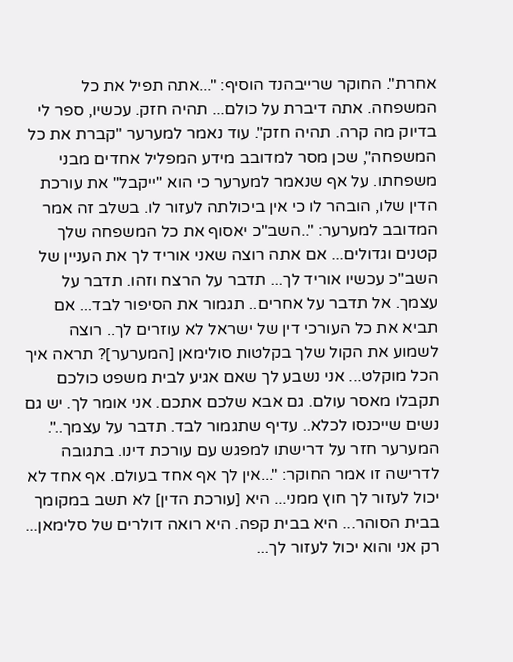אחרת". החוקר שרייבהנד הוסיף: "...אתה תפיל את כל המשפחה. אתה דיברת על כולם... תהיה חזק. עכשיו, ספר לי בדיוק מה קרה. תהיה חזק". עוד נאמר למערער "קברת את כל המשפחה", שכן מסר למדובב מידע המפליל אחדים מבני משפחתו. על אף שנאמר למערער כי הוא "ייקבל" את עורכת הדין שלו, הובהר לו כי אין ביכולתה לעזור לו. בשלב זה אמר המדובב למערער: "..השב"כ יאסוף את כל המשפחה שלך קטנים וגדולים... אם אתה רוצה שאני אוריד לך את העניין של השב"כ עכשיו אוריד לך... תדבר על הרצח וזהו. תדבר על עצמך. אל תדבר על אחרים.. תגמור את הסיפור לבד... אם תביא את כל העורכי דין של ישראל לא עוזרים לך.. רוצה לשמוע את הקול שלך בקלטות סולימאן [המערער]? תראה איך הכל מוקלט... אני נשבע לך שאם אגיע לבית משפט כולכם תקבלו מאסר עולם. גם אבא שלכם אתכם. אני אומר לך. יש גם נשים שייכנסו לכלא.. עדיף שתגמור לבד. תדבר על עצמך..". המערער חזר על דרישתו למפגש עם עורכת דינו. בתגובה לדרישה זו אמר החוקר: "...אין לך אף אחד בעולם. אף אחד לא יכול לעזור לך חוץ ממני... היא [עורכת הדין] לא תשב במקומך בבית הסוהר... היא בבית קפה. היא רואה דולרים של סלימאן... רק אני והוא יכול לעזור לך...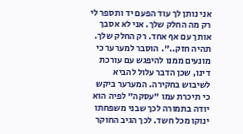אני נותן לך עוד הפעם יד ותספר לי רק מה החלק שלך. אני לא אסבך אותך עם אף אחד. רק החלק שלך. תהיה חזק..". הוסבר למערער כי מונעים ממנו להיפגש עם עורכת דינו, שכן הדבר עלול להביא לשיבוש בחקירה. המערער ביקש כי תיכרת עמו "עסקה" לפיה הוא יודה בתמורה לכך שבני משפחתו ינוקו מכל חשד. לכך הגיב החוקר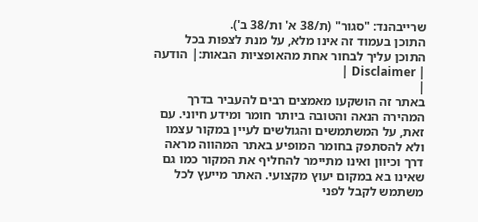שרייבהנד: "סגור" (ת/38 א' ות/38 ב').
התוכן בעמוד זה אינו מלא, על מנת לצפות בכל התוכן עליך לבחור אחת מהאופציות הבאות:| הודעה | Disclaimer |
|
באתר זה הושקעו מאמצים רבים להעביר בדרך המהירה הנאה והטובה ביותר חומר ומידע חיוני. עם זאת, על המשתמשים והגולשים לעיין במקור עצמו ולא להסתפק בחומר המופיע באתר המהווה מראה דרך וכיוון ואינו מתיימר להחליף את המקור כמו גם שאינו בא במקום יעוץ מקצועי. האתר מייעץ לכל משתמש לקבל לפני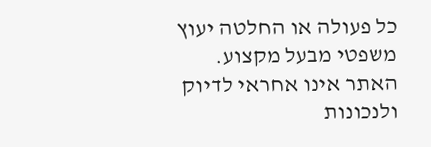כל פעולה או החלטה יעוץ משפטי מבעל מקצוע. האתר אינו אחראי לדיוק ולנכונות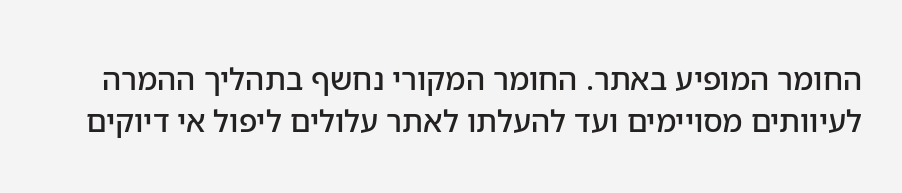החומר המופיע באתר. החומר המקורי נחשף בתהליך ההמרה לעיוותים מסויימים ועד להעלתו לאתר עלולים ליפול אי דיוקים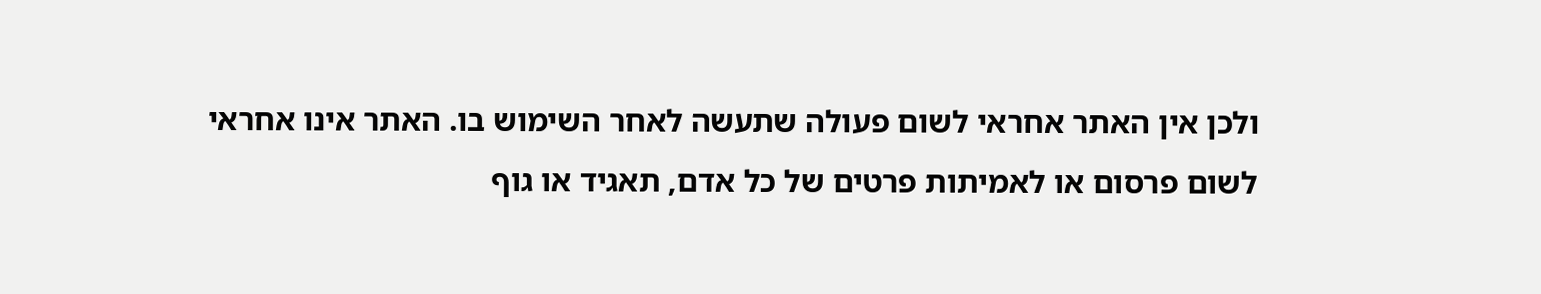ולכן אין האתר אחראי לשום פעולה שתעשה לאחר השימוש בו. האתר אינו אחראי לשום פרסום או לאמיתות פרטים של כל אדם, תאגיד או גוף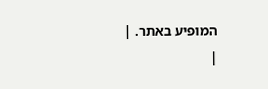המופיע באתר. |
|